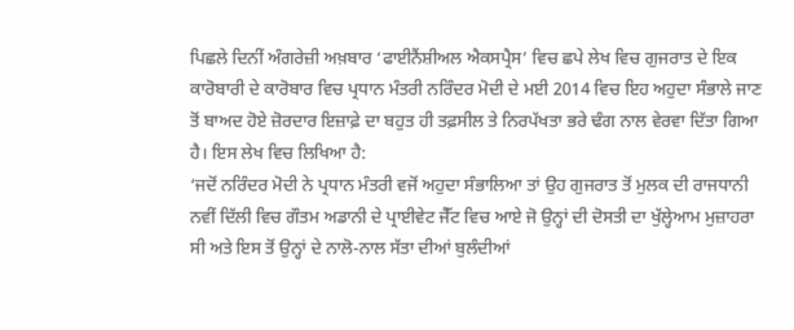ਪਿਛਲੇ ਦਿਨੀਂ ਅੰਗਰੇਜ਼ੀ ਅਖ਼ਬਾਰ ‘ਫਾਈਨੈਂਸ਼ੀਅਲ ਐਕਸਪ੍ਰੈਸ’ ਵਿਚ ਛਪੇ ਲੇਖ ਵਿਚ ਗੁਜਰਾਤ ਦੇ ਇਕ ਕਾਰੋਬਾਰੀ ਦੇ ਕਾਰੋਬਾਰ ਵਿਚ ਪ੍ਰਧਾਨ ਮੰਤਰੀ ਨਰਿੰਦਰ ਮੋਦੀ ਦੇ ਮਈ 2014 ਵਿਚ ਇਹ ਅਹੁਦਾ ਸੰਭਾਲੇ ਜਾਣ ਤੋਂ ਬਾਅਦ ਹੋਏ ਜ਼ੋਰਦਾਰ ਇਜ਼ਾਫ਼ੇ ਦਾ ਬਹੁਤ ਹੀ ਤਫ਼ਸੀਲ ਤੇ ਨਿਰਪੱਖਤਾ ਭਰੇ ਢੰਗ ਨਾਲ ਵੇਰਵਾ ਦਿੱਤਾ ਗਿਆ ਹੈ। ਇਸ ਲੇਖ ਵਿਚ ਲਿਖਿਆ ਹੈ:
‘ਜਦੋਂ ਨਰਿੰਦਰ ਮੋਦੀ ਨੇ ਪ੍ਰਧਾਨ ਮੰਤਰੀ ਵਜੋਂ ਅਹੁਦਾ ਸੰਭਾਲਿਆ ਤਾਂ ਉਹ ਗੁਜਰਾਤ ਤੋਂ ਮੁਲਕ ਦੀ ਰਾਜਧਾਨੀ ਨਵੀਂ ਦਿੱਲੀ ਵਿਚ ਗੌਤਮ ਅਡਾਨੀ ਦੇ ਪ੍ਰਾਈਵੇਟ ਜੈੱਟ ਵਿਚ ਆਏ ਜੋ ਉਨ੍ਹਾਂ ਦੀ ਦੋਸਤੀ ਦਾ ਖੁੱਲ੍ਹੇਆਮ ਮੁਜ਼ਾਹਰਾ ਸੀ ਅਤੇ ਇਸ ਤੋਂ ਉਨ੍ਹਾਂ ਦੇ ਨਾਲੋ-ਨਾਲ ਸੱਤਾ ਦੀਆਂ ਬੁਲੰਦੀਆਂ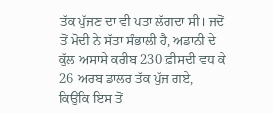ਤੱਕ ਪੁੱਜਣ ਦਾ ਵੀ ਪਤਾ ਲੱਗਦਾ ਸੀ। ਜਦੋਂ ਤੋਂ ਮੋਦੀ ਨੇ ਸੱਤਾ ਸੰਭਾਲੀ ਹੈ, ਅਡਾਨੀ ਦੇ ਕੁੱਲ ਅਸਾਸੇ ਕਰੀਬ 230 ਫ਼ੀਸਦੀ ਵਧ ਕੇ 26 ਅਰਬ ਡਾਲਰ ਤੱਕ ਪੁੱਜ ਗਏ, ਕਿਉਂਕਿ ਇਸ ਤੋਂ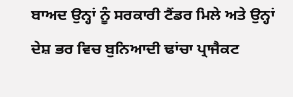ਬਾਅਦ ਉਨ੍ਹਾਂ ਨੂੰ ਸਰਕਾਰੀ ਟੈਂਡਰ ਮਿਲੇ ਅਤੇ ਉਨ੍ਹਾਂ ਦੇਸ਼ ਭਰ ਵਿਚ ਬੁਨਿਆਦੀ ਢਾਂਚਾ ਪ੍ਰਾਜੈਕਟ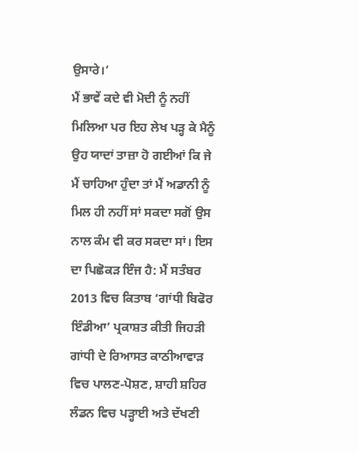ਉਸਾਰੇ।’
ਮੈਂ ਭਾਵੇਂ ਕਦੇ ਵੀ ਮੋਦੀ ਨੂੰ ਨਹੀਂ ਮਿਲਿਆ ਪਰ ਇਹ ਲੇਖ ਪੜ੍ਹ ਕੇ ਮੈਨੂੰ ਉਹ ਯਾਦਾਂ ਤਾਜ਼ਾ ਹੋ ਗਈਆਂ ਕਿ ਜੇ ਮੈਂ ਚਾਹਿਆ ਹੁੰਦਾ ਤਾਂ ਮੈਂ ਅਡਾਨੀ ਨੂੰ ਮਿਲ ਹੀ ਨਹੀਂ ਸਾਂ ਸਕਦਾ ਸਗੋਂ ਉਸ ਨਾਲ ਕੰਮ ਵੀ ਕਰ ਸਕਦਾ ਸਾਂ। ਇਸ ਦਾ ਪਿਛੋਕੜ ਇੰਜ ਹੈ: ਮੈਂ ਸਤੰਬਰ 2013 ਵਿਚ ਕਿਤਾਬ ‘ਗਾਂਧੀ ਬਿਫੋਰ ਇੰਡੀਆ’ ਪ੍ਰਕਾਸ਼ਤ ਕੀਤੀ ਜਿਹੜੀ ਗਾਂਧੀ ਦੇ ਰਿਆਸਤ ਕਾਠੀਆਵਾੜ ਵਿਚ ਪਾਲਣ-ਪੋਸ਼ਣ, ਸ਼ਾਹੀ ਸ਼ਹਿਰ ਲੰਡਨ ਵਿਚ ਪੜ੍ਹਾਈ ਅਤੇ ਦੱਖਣੀ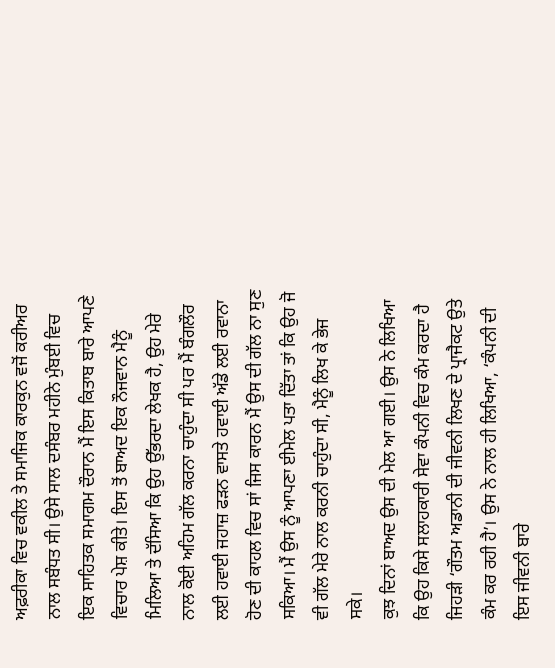ਅਫ਼ਰੀਕਾ ਵਿਚ ਵਕੀਲ ਤੇ ਸਮਾਜਿਕ ਕਾਰਕੁਨ ਵਜੋਂ ਕਰੀਅਰ ਨਾਲ ਸਬੰਧਤ ਸੀ। ਉਸੇ ਸਾਲ ਦਸੰਬਰ ਮਹੀਨੇ ਮੁੰਬਈ ਵਿਚ ਇਕ ਸਾਹਿਤਕ ਸਮਾਗਮ ਦੌਰਾਨ ਮੈਂ ਇਸ ਕਿਤਾਬ ਬਾਰੇ ਆਪਣੇ ਵਿਚਾਰ ਪੇਸ਼ ਕੀਤੇ। ਇਸ ਤੋਂ ਬਾਅਦ ਇਕ ਨੌਜਵਾਨ ਮੈਨੂੰ ਮਿਲਿਆ ਤੇ ਦੱਸਿਆ ਕਿ ਉਹ ਉੱਭਰਦਾ ਲੇਖਕ ਹੈ, ਉਹ ਮੇਰੇ ਨਾਲ ਕੋਈ ਅਹਿਮ ਗੱਲ ਕਰਨਾ ਚਾਹੁੰਦਾ ਸੀ ਪਰ ਮੈਂ ਬੰਗਲੌਰ ਲਈ ਹਵਾਈ ਜਹਾਜ਼ ਫੜਨ ਵਾਸਤੇ ਹਵਾਈ ਅੱਡੇ ਲਈ ਰਵਾਨਾ ਹੋਣ ਦੀ ਕਾਹਲ ਵਿਚ ਸਾਂ ਜਿਸ ਕਾਰਨ ਮੈਂ ਉਸ ਦੀ ਗੱਲ ਨਾ ਸੁਣ ਸਕਿਆ। ਮੈਂ ਉਸ ਨੂੰ ਆਪਣਾ ਈਮੇਲ ਪਤਾ ਦਿੱਤਾ ਤਾਂ ਕਿ ਉਹ ਜੋ ਵੀ ਗੱਲ ਮੇਰੇ ਨਾਲ ਕਰਨੀ ਚਾਹੁੰਦਾ ਸੀ, ਮੈਨੂੰ ਲਿਖ ਕੇ ਭੇਜ ਸਕੇ।
ਕੁਝ ਦਿਨਾਂ ਬਾਅਦ ਉਸ ਦੀ ਮੇਲ ਆ ਗਈ। ਉਸ ਨੇ ਲਿਖਿਆ ਕਿ ਉਹ ਕਿਸੇ ਸਲਾਹਕਾਰੀ ਸੇਵਾ ਕੰਪਨੀ ਵਿਚ ਕੰਮ ਕਰਦਾ ਹੈ ਜਿਹੜੀ ‘ਗੌਤਮ ਅਡਾਨੀ ਦੀ ਜੀਵਨੀ ਲਿਖਣ ਦੇ ਪ੍ਰਾਜੈਕਟ ਉਤੇ ਕੰਮ ਕਰ ਰਹੀ ਹੈ’। ਉਸ ਨੇ ਨਾਲ ਹੀ ਲਿਖਿਆ, ‘ਕੰਪਨੀ ਦੀ ਇਸ ਜੀਵਨੀ ਬਾਰੇ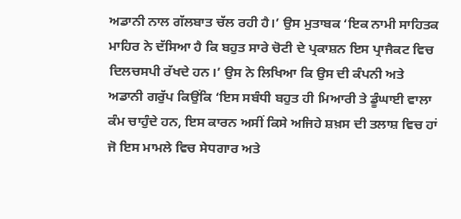ਅਡਾਨੀ ਨਾਲ ਗੱਲਬਾਤ ਚੱਲ ਰਹੀ ਹੈ।’ ਉਸ ਮੁਤਾਬਕ ‘ਇਕ ਨਾਮੀ ਸਾਹਿਤਕ ਮਾਹਿਰ ਨੇ ਦੱਸਿਆ ਹੈ ਕਿ ਬਹੁਤ ਸਾਰੇ ਚੋਟੀ ਦੇ ਪ੍ਰਕਾਸ਼ਨ ਇਸ ਪ੍ਰਾਜੈਕਟ ਵਿਚ ਦਿਲਚਸਪੀ ਰੱਖਦੇ ਹਨ।’ ਉਸ ਨੇ ਲਿਖਿਆ ਕਿ ਉਸ ਦੀ ਕੰਪਨੀ ਅਤੇ ਅਡਾਨੀ ਗਰੁੱਪ ਕਿਉਂਕਿ ‘ਇਸ ਸਬੰਧੀ ਬਹੁਤ ਹੀ ਮਿਆਰੀ ਤੇ ਡੂੰਘਾਈ ਵਾਲਾ ਕੰਮ ਚਾਹੁੰਦੇ ਹਨ, ਇਸ ਕਾਰਨ ਅਸੀਂ ਕਿਸੇ ਅਜਿਹੇ ਸ਼ਖ਼ਸ ਦੀ ਤਲਾਸ਼ ਵਿਚ ਹਾਂ ਜੋ ਇਸ ਮਾਮਲੇ ਵਿਚ ਸੇਧਗਾਰ ਅਤੇ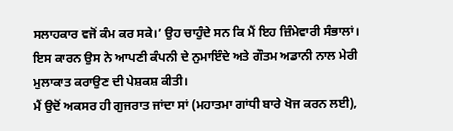ਸਲਾਹਕਾਰ ਵਜੋਂ ਕੰਮ ਕਰ ਸਕੇ।’ ਉਹ ਚਾਹੁੰਦੇ ਸਨ ਕਿ ਮੈਂ ਇਹ ਜ਼ਿੰਮੇਵਾਰੀ ਸੰਭਾਲਾਂ। ਇਸ ਕਾਰਨ ਉਸ ਨੇ ਆਪਣੀ ਕੰਪਨੀ ਦੇ ਨੁਮਾਇੰਦੇ ਅਤੇ ਗੌਤਮ ਅਡਾਨੀ ਨਾਲ ਮੇਰੀ ਮੁਲਾਕਾਤ ਕਰਾਉਣ ਦੀ ਪੇਸ਼ਕਸ਼ ਕੀਤੀ।
ਮੈਂ ਉਦੋਂ ਅਕਸਰ ਹੀ ਗੁਜਰਾਤ ਜਾਂਦਾ ਸਾਂ (ਮਹਾਤਮਾ ਗਾਂਧੀ ਬਾਰੇ ਖੋਜ ਕਰਨ ਲਈ),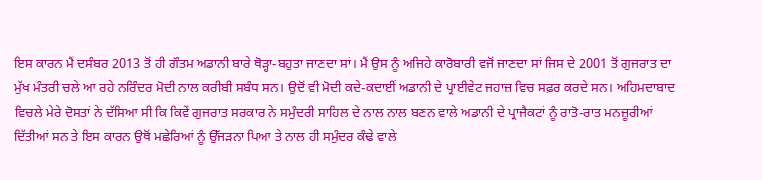ਇਸ ਕਾਰਨ ਮੈਂ ਦਸੰਬਰ 2013 ਤੋਂ ਹੀ ਗੌਤਮ ਅਡਾਨੀ ਬਾਰੇ ਥੋੜ੍ਹਾ-ਬਹੁਤਾ ਜਾਣਦਾ ਸਾਂ। ਮੈਂ ਉਸ ਨੂੰ ਅਜਿਹੇ ਕਾਰੋਬਾਰੀ ਵਜੋਂ ਜਾਣਦਾ ਸਾਂ ਜਿਸ ਦੇ 2001 ਤੋਂ ਗੁਜਰਾਤ ਦਾ ਮੁੱਖ ਮੰਤਰੀ ਚਲੇ ਆ ਰਹੇ ਨਰਿੰਦਰ ਮੋਦੀ ਨਾਲ ਕਰੀਬੀ ਸਬੰਧ ਸਨ। ਉਦੋਂ ਵੀ ਮੋਦੀ ਕਦੇ-ਕਦਾਈਂ ਅਡਾਨੀ ਦੇ ਪ੍ਰਾਈਵੇਟ ਜਹਾਜ਼ ਵਿਚ ਸਫ਼ਰ ਕਰਦੇ ਸਨ। ਅਹਿਮਦਾਬਾਦ ਵਿਚਲੇ ਮੇਰੇ ਦੋਸਤਾਂ ਨੇ ਦੱਸਿਆ ਸੀ ਕਿ ਕਿਵੇਂ ਗੁਜਰਾਤ ਸਰਕਾਰ ਨੇ ਸਮੁੰਦਰੀ ਸਾਹਿਲ ਦੇ ਨਾਲ ਨਾਲ ਬਣਨ ਵਾਲੇ ਅਡਾਨੀ ਦੇ ਪ੍ਰਾਜੈਕਟਾਂ ਨੂੰ ਰਾਤੋ-ਰਾਤ ਮਨਜ਼ੂਰੀਆਂ ਦਿੱਤੀਆਂ ਸਨ ਤੇ ਇਸ ਕਾਰਨ ਉਥੋਂ ਮਛੇਰਿਆਂ ਨੂੰ ਉੱਜੜਨਾ ਪਿਆ ਤੇ ਨਾਲ ਹੀ ਸਮੁੰਦਰ ਕੰਢੇ ਵਾਲੇ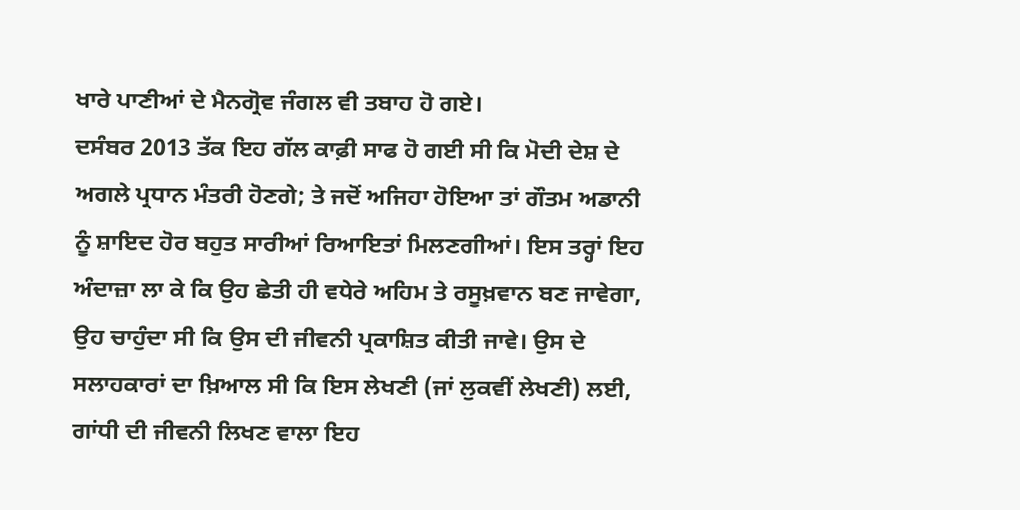ਖਾਰੇ ਪਾਣੀਆਂ ਦੇ ਮੈਨਗ੍ਰੋਵ ਜੰਗਲ ਵੀ ਤਬਾਹ ਹੋ ਗਏ।
ਦਸੰਬਰ 2013 ਤੱਕ ਇਹ ਗੱਲ ਕਾਫ਼ੀ ਸਾਫ ਹੋ ਗਈ ਸੀ ਕਿ ਮੋਦੀ ਦੇਸ਼ ਦੇ ਅਗਲੇ ਪ੍ਰਧਾਨ ਮੰਤਰੀ ਹੋਣਗੇ; ਤੇ ਜਦੋਂ ਅਜਿਹਾ ਹੋਇਆ ਤਾਂ ਗੌਤਮ ਅਡਾਨੀ ਨੂੰ ਸ਼ਾਇਦ ਹੋਰ ਬਹੁਤ ਸਾਰੀਆਂ ਰਿਆਇਤਾਂ ਮਿਲਣਗੀਆਂ। ਇਸ ਤਰ੍ਹਾਂ ਇਹ ਅੰਦਾਜ਼ਾ ਲਾ ਕੇ ਕਿ ਉਹ ਛੇਤੀ ਹੀ ਵਧੇਰੇ ਅਹਿਮ ਤੇ ਰਸੂਖ਼ਵਾਨ ਬਣ ਜਾਵੇਗਾ, ਉਹ ਚਾਹੁੰਦਾ ਸੀ ਕਿ ਉਸ ਦੀ ਜੀਵਨੀ ਪ੍ਰਕਾਸ਼ਿਤ ਕੀਤੀ ਜਾਵੇ। ਉਸ ਦੇ ਸਲਾਹਕਾਰਾਂ ਦਾ ਖ਼ਿਆਲ ਸੀ ਕਿ ਇਸ ਲੇਖਣੀ (ਜਾਂ ਲੁਕਵੀਂ ਲੇਖਣੀ) ਲਈ, ਗਾਂਧੀ ਦੀ ਜੀਵਨੀ ਲਿਖਣ ਵਾਲਾ ਇਹ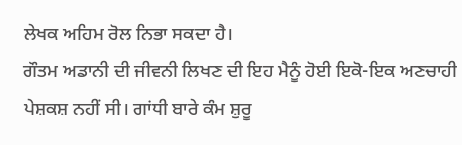ਲੇਖਕ ਅਹਿਮ ਰੋਲ ਨਿਭਾ ਸਕਦਾ ਹੈ।
ਗੌਤਮ ਅਡਾਨੀ ਦੀ ਜੀਵਨੀ ਲਿਖਣ ਦੀ ਇਹ ਮੈਨੂੰ ਹੋਈ ਇਕੋ-ਇਕ ਅਣਚਾਹੀ ਪੇਸ਼ਕਸ਼ ਨਹੀਂ ਸੀ। ਗਾਂਧੀ ਬਾਰੇ ਕੰਮ ਸ਼ੁਰੂ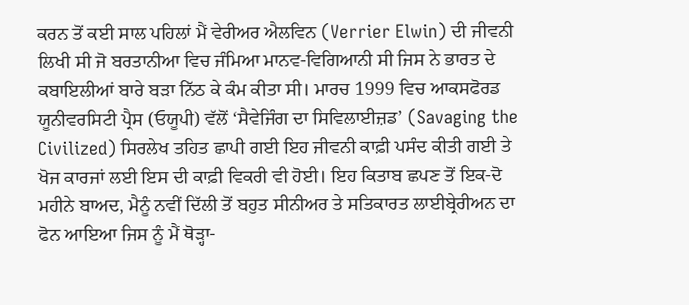ਕਰਨ ਤੋਂ ਕਈ ਸਾਲ ਪਹਿਲਾਂ ਮੈਂ ਵੇਰੀਅਰ ਐਲਵਿਨ (Verrier Elwin) ਦੀ ਜੀਵਨੀ ਲਿਖੀ ਸੀ ਜੋ ਬਰਤਾਨੀਆ ਵਿਚ ਜੰਮਿਆ ਮਾਨਵ-ਵਿਗਿਆਨੀ ਸੀ ਜਿਸ ਨੇ ਭਾਰਤ ਦੇ ਕਬਾਇਲੀਆਂ ਬਾਰੇ ਬੜਾ ਨਿੱਠ ਕੇ ਕੰਮ ਕੀਤਾ ਸੀ। ਮਾਰਚ 1999 ਵਿਚ ਆਕਸਫੋਰਡ ਯੂਨੀਵਰਸਿਟੀ ਪ੍ਰੈਸ (ਓਯੂਪੀ) ਵੱਲੋਂ ‘ਸੈਵੇਜਿੰਗ ਦਾ ਸਿਵਿਲਾਈਜ਼ਡ’ (Savaging the Civilized) ਸਿਰਲੇਖ ਤਹਿਤ ਛਾਪੀ ਗਈ ਇਹ ਜੀਵਨੀ ਕਾਫ਼ੀ ਪਸੰਦ ਕੀਤੀ ਗਈ ਤੇ ਖੋਜ ਕਾਰਜਾਂ ਲਈ ਇਸ ਦੀ ਕਾਫ਼ੀ ਵਿਕਰੀ ਵੀ ਹੋਈ। ਇਹ ਕਿਤਾਬ ਛਪਣ ਤੋਂ ਇਕ-ਦੋ ਮਹੀਨੇ ਬਾਅਦ, ਮੈਨੂੰ ਨਵੀਂ ਦਿੱਲੀ ਤੋਂ ਬਹੁਤ ਸੀਨੀਅਰ ਤੇ ਸਤਿਕਾਰਤ ਲਾਈਬ੍ਰੇਰੀਅਨ ਦਾ ਫੋਨ ਆਇਆ ਜਿਸ ਨੂੰ ਮੈਂ ਥੋੜ੍ਹਾ-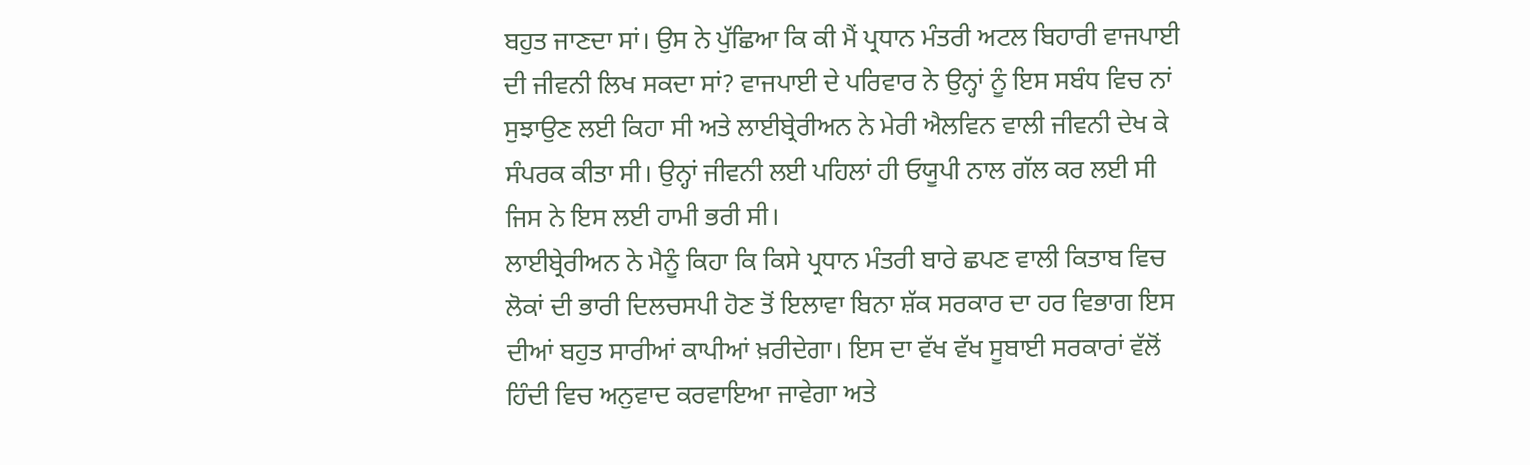ਬਹੁਤ ਜਾਣਦਾ ਸਾਂ। ਉਸ ਨੇ ਪੁੱਛਿਆ ਕਿ ਕੀ ਮੈਂ ਪ੍ਰਧਾਨ ਮੰਤਰੀ ਅਟਲ ਬਿਹਾਰੀ ਵਾਜਪਾਈ ਦੀ ਜੀਵਨੀ ਲਿਖ ਸਕਦਾ ਸਾਂ? ਵਾਜਪਾਈ ਦੇ ਪਰਿਵਾਰ ਨੇ ਉਨ੍ਹਾਂ ਨੂੰ ਇਸ ਸਬੰਧ ਵਿਚ ਨਾਂ ਸੁਝਾਉਣ ਲਈ ਕਿਹਾ ਸੀ ਅਤੇ ਲਾਈਬ੍ਰੇਰੀਅਨ ਨੇ ਮੇਰੀ ਐਲਵਿਨ ਵਾਲੀ ਜੀਵਨੀ ਦੇਖ ਕੇ ਸੰਪਰਕ ਕੀਤਾ ਸੀ। ਉਨ੍ਹਾਂ ਜੀਵਨੀ ਲਈ ਪਹਿਲਾਂ ਹੀ ਓਯੂਪੀ ਨਾਲ ਗੱਲ ਕਰ ਲਈ ਸੀ ਜਿਸ ਨੇ ਇਸ ਲਈ ਹਾਮੀ ਭਰੀ ਸੀ।
ਲਾਈਬ੍ਰੇਰੀਅਨ ਨੇ ਮੈਨੂੰ ਕਿਹਾ ਕਿ ਕਿਸੇ ਪ੍ਰਧਾਨ ਮੰਤਰੀ ਬਾਰੇ ਛਪਣ ਵਾਲੀ ਕਿਤਾਬ ਵਿਚ ਲੋਕਾਂ ਦੀ ਭਾਰੀ ਦਿਲਚਸਪੀ ਹੋਣ ਤੋਂ ਇਲਾਵਾ ਬਿਨਾ ਸ਼ੱਕ ਸਰਕਾਰ ਦਾ ਹਰ ਵਿਭਾਗ ਇਸ ਦੀਆਂ ਬਹੁਤ ਸਾਰੀਆਂ ਕਾਪੀਆਂ ਖ਼ਰੀਦੇਗਾ। ਇਸ ਦਾ ਵੱਖ ਵੱਖ ਸੂਬਾਈ ਸਰਕਾਰਾਂ ਵੱਲੋਂ ਹਿੰਦੀ ਵਿਚ ਅਨੁਵਾਦ ਕਰਵਾਇਆ ਜਾਵੇਗਾ ਅਤੇ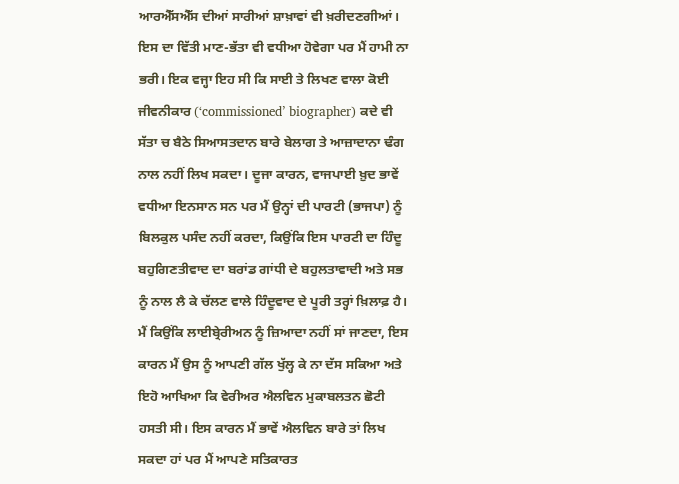ਆਰਐੱਸਐੱਸ ਦੀਆਂ ਸਾਰੀਆਂ ਸ਼ਾਖ਼ਾਵਾਂ ਵੀ ਖ਼ਰੀਦਣਗੀਆਂ। ਇਸ ਦਾ ਵਿੱਤੀ ਮਾਣ-ਭੱਤਾ ਵੀ ਵਧੀਆ ਹੋਵੇਗਾ ਪਰ ਮੈਂ ਹਾਮੀ ਨਾ ਭਰੀ। ਇਕ ਵਜ੍ਹਾ ਇਹ ਸੀ ਕਿ ਸਾਈ ਤੇ ਲਿਖਣ ਵਾਲਾ ਕੋਈ ਜੀਵਨੀਕਾਰ (‘commissioned’ biographer) ਕਦੇ ਵੀ ਸੱਤਾ ਚ ਬੈਠੇ ਸਿਆਸਤਦਾਨ ਬਾਰੇ ਬੇਲਾਗ ਤੇ ਆਜ਼ਾਦਾਨਾ ਢੰਗ ਨਾਲ ਨਹੀਂ ਲਿਖ ਸਕਦਾ। ਦੂਜਾ ਕਾਰਨ, ਵਾਜਪਾਈ ਖ਼ੁਦ ਭਾਵੇਂ ਵਧੀਆ ਇਨਸਾਨ ਸਨ ਪਰ ਮੈਂ ਉਨ੍ਹਾਂ ਦੀ ਪਾਰਟੀ (ਭਾਜਪਾ) ਨੂੰ ਬਿਲਕੁਲ ਪਸੰਦ ਨਹੀਂ ਕਰਦਾ, ਕਿਉਂਕਿ ਇਸ ਪਾਰਟੀ ਦਾ ਹਿੰਦੂ ਬਹੁਗਿਣਤੀਵਾਦ ਦਾ ਬਰਾਂਡ ਗਾਂਧੀ ਦੇ ਬਹੁਲਤਾਵਾਦੀ ਅਤੇ ਸਭ ਨੂੰ ਨਾਲ ਲੈ ਕੇ ਚੱਲਣ ਵਾਲੇ ਹਿੰਦੂਵਾਦ ਦੇ ਪੂਰੀ ਤਰ੍ਹਾਂ ਖ਼ਿਲਾਫ਼ ਹੈ। ਮੈਂ ਕਿਉਂਕਿ ਲਾਈਬ੍ਰੇਰੀਅਨ ਨੂੰ ਜ਼ਿਆਦਾ ਨਹੀਂ ਸਾਂ ਜਾਣਦਾ, ਇਸ ਕਾਰਨ ਮੈਂ ਉਸ ਨੂੰ ਆਪਣੀ ਗੱਲ ਖੁੱਲ੍ਹ ਕੇ ਨਾ ਦੱਸ ਸਕਿਆ ਅਤੇ ਇਹੋ ਆਖਿਆ ਕਿ ਵੇਰੀਅਰ ਐਲਵਿਨ ਮੁਕਾਬਲਤਨ ਛੋਟੀ ਹਸਤੀ ਸੀ। ਇਸ ਕਾਰਨ ਮੈਂ ਭਾਵੇਂ ਐਲਵਿਨ ਬਾਰੇ ਤਾਂ ਲਿਖ ਸਕਦਾ ਹਾਂ ਪਰ ਮੈਂ ਆਪਣੇ ਸਤਿਕਾਰਤ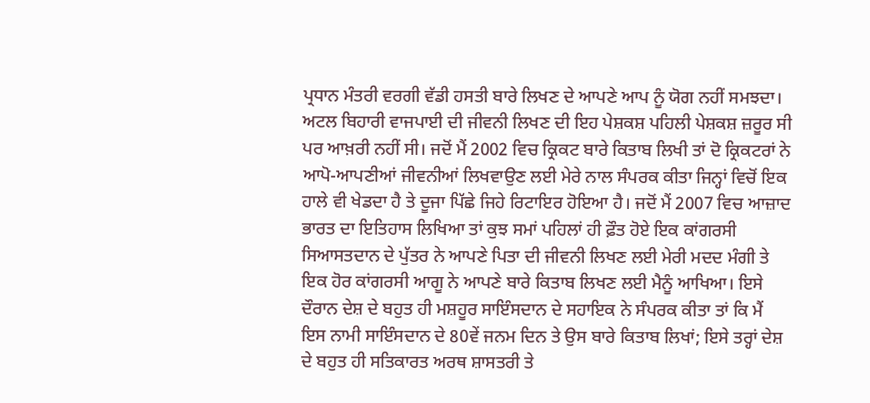ਪ੍ਰਧਾਨ ਮੰਤਰੀ ਵਰਗੀ ਵੱਡੀ ਹਸਤੀ ਬਾਰੇ ਲਿਖਣ ਦੇ ਆਪਣੇ ਆਪ ਨੂੰ ਯੋਗ ਨਹੀਂ ਸਮਝਦਾ।
ਅਟਲ ਬਿਹਾਰੀ ਵਾਜਪਾਈ ਦੀ ਜੀਵਨੀ ਲਿਖਣ ਦੀ ਇਹ ਪੇਸ਼ਕਸ਼ ਪਹਿਲੀ ਪੇਸ਼ਕਸ਼ ਜ਼ਰੂਰ ਸੀ ਪਰ ਆਖ਼ਰੀ ਨਹੀਂ ਸੀ। ਜਦੋਂ ਮੈਂ 2002 ਵਿਚ ਕ੍ਰਿਕਟ ਬਾਰੇ ਕਿਤਾਬ ਲਿਖੀ ਤਾਂ ਦੋ ਕ੍ਰਿਕਟਰਾਂ ਨੇ ਆਪੋ-ਆਪਣੀਆਂ ਜੀਵਨੀਆਂ ਲਿਖਵਾਉਣ ਲਈ ਮੇਰੇ ਨਾਲ ਸੰਪਰਕ ਕੀਤਾ ਜਿਨ੍ਹਾਂ ਵਿਚੋਂ ਇਕ ਹਾਲੇ ਵੀ ਖੇਡਦਾ ਹੈ ਤੇ ਦੂਜਾ ਪਿੱਛੇ ਜਿਹੇ ਰਿਟਾਇਰ ਹੋਇਆ ਹੈ। ਜਦੋਂ ਮੈਂ 2007 ਵਿਚ ਆਜ਼ਾਦ ਭਾਰਤ ਦਾ ਇਤਿਹਾਸ ਲਿਖਿਆ ਤਾਂ ਕੁਝ ਸਮਾਂ ਪਹਿਲਾਂ ਹੀ ਫ਼ੌਤ ਹੋਏ ਇਕ ਕਾਂਗਰਸੀ ਸਿਆਸਤਦਾਨ ਦੇ ਪੁੱਤਰ ਨੇ ਆਪਣੇ ਪਿਤਾ ਦੀ ਜੀਵਨੀ ਲਿਖਣ ਲਈ ਮੇਰੀ ਮਦਦ ਮੰਗੀ ਤੇ ਇਕ ਹੋਰ ਕਾਂਗਰਸੀ ਆਗੂ ਨੇ ਆਪਣੇ ਬਾਰੇ ਕਿਤਾਬ ਲਿਖਣ ਲਈ ਮੈਨੂੰ ਆਖਿਆ। ਇਸੇ ਦੌਰਾਨ ਦੇਸ਼ ਦੇ ਬਹੁਤ ਹੀ ਮਸ਼ਹੂਰ ਸਾਇੰਸਦਾਨ ਦੇ ਸਹਾਇਕ ਨੇ ਸੰਪਰਕ ਕੀਤਾ ਤਾਂ ਕਿ ਮੈਂ ਇਸ ਨਾਮੀ ਸਾਇੰਸਦਾਨ ਦੇ 80ਵੇਂ ਜਨਮ ਦਿਨ ਤੇ ਉਸ ਬਾਰੇ ਕਿਤਾਬ ਲਿਖਾਂ; ਇਸੇ ਤਰ੍ਹਾਂ ਦੇਸ਼ ਦੇ ਬਹੁਤ ਹੀ ਸਤਿਕਾਰਤ ਅਰਥ ਸ਼ਾਸਤਰੀ ਤੇ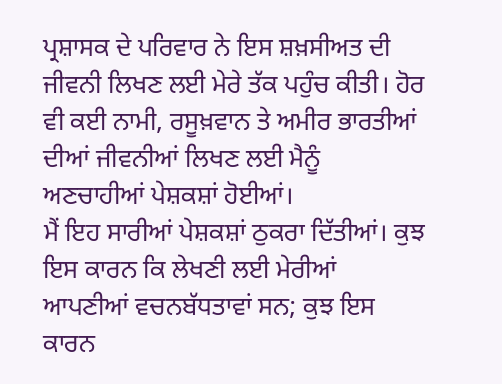ਪ੍ਰਸ਼ਾਸਕ ਦੇ ਪਰਿਵਾਰ ਨੇ ਇਸ ਸ਼ਖ਼ਸੀਅਤ ਦੀ ਜੀਵਨੀ ਲਿਖਣ ਲਈ ਮੇਰੇ ਤੱਕ ਪਹੁੰਚ ਕੀਤੀ। ਹੋਰ ਵੀ ਕਈ ਨਾਮੀ, ਰਸੂਖ਼ਵਾਨ ਤੇ ਅਮੀਰ ਭਾਰਤੀਆਂ ਦੀਆਂ ਜੀਵਨੀਆਂ ਲਿਖਣ ਲਈ ਮੈਨੂੰ ਅਣਚਾਹੀਆਂ ਪੇਸ਼ਕਸ਼ਾਂ ਹੋਈਆਂ।
ਮੈਂ ਇਹ ਸਾਰੀਆਂ ਪੇਸ਼ਕਸ਼ਾਂ ਠੁਕਰਾ ਦਿੱਤੀਆਂ। ਕੁਝ ਇਸ ਕਾਰਨ ਕਿ ਲੇਖਣੀ ਲਈ ਮੇਰੀਆਂ ਆਪਣੀਆਂ ਵਚਨਬੱਧਤਾਵਾਂ ਸਨ; ਕੁਝ ਇਸ ਕਾਰਨ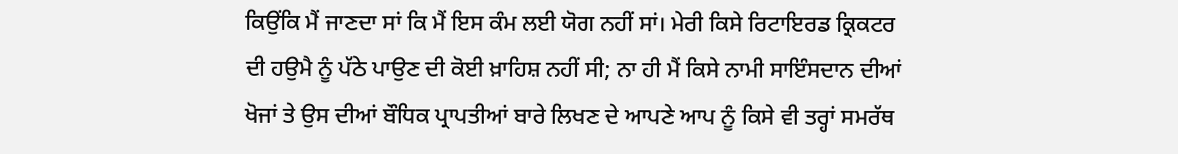ਕਿਉਂਕਿ ਮੈਂ ਜਾਣਦਾ ਸਾਂ ਕਿ ਮੈਂ ਇਸ ਕੰਮ ਲਈ ਯੋਗ ਨਹੀਂ ਸਾਂ। ਮੇਰੀ ਕਿਸੇ ਰਿਟਾਇਰਡ ਕ੍ਰਿਕਟਰ ਦੀ ਹਉਮੈ ਨੂੰ ਪੱਠੇ ਪਾਉਣ ਦੀ ਕੋਈ ਖ਼ਾਹਿਸ਼ ਨਹੀਂ ਸੀ; ਨਾ ਹੀ ਮੈਂ ਕਿਸੇ ਨਾਮੀ ਸਾਇੰਸਦਾਨ ਦੀਆਂ ਖੋਜਾਂ ਤੇ ਉਸ ਦੀਆਂ ਬੌਧਿਕ ਪ੍ਰਾਪਤੀਆਂ ਬਾਰੇ ਲਿਖਣ ਦੇ ਆਪਣੇ ਆਪ ਨੂੰ ਕਿਸੇ ਵੀ ਤਰ੍ਹਾਂ ਸਮਰੱਥ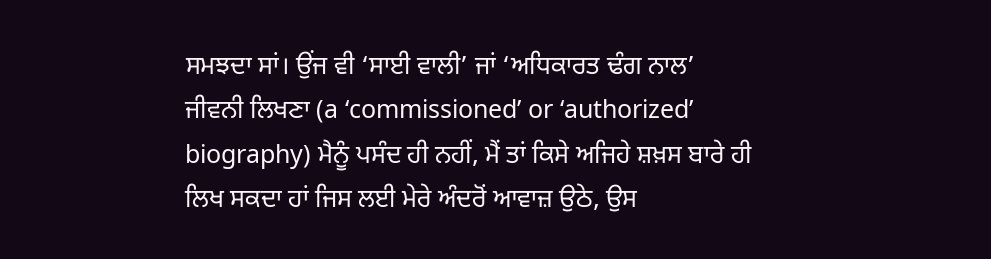ਸਮਝਦਾ ਸਾਂ। ਉਂਜ ਵੀ ‘ਸਾਈ ਵਾਲੀ’ ਜਾਂ ‘ਅਧਿਕਾਰਤ ਢੰਗ ਨਾਲ’ ਜੀਵਨੀ ਲਿਖਣਾ (a ‘commissioned’ or ‘authorized’ biography) ਮੈਨੂੰ ਪਸੰਦ ਹੀ ਨਹੀਂ, ਮੈਂ ਤਾਂ ਕਿਸੇ ਅਜਿਹੇ ਸ਼ਖ਼ਸ ਬਾਰੇ ਹੀ ਲਿਖ ਸਕਦਾ ਹਾਂ ਜਿਸ ਲਈ ਮੇਰੇ ਅੰਦਰੋਂ ਆਵਾਜ਼ ਉਠੇ, ਉਸ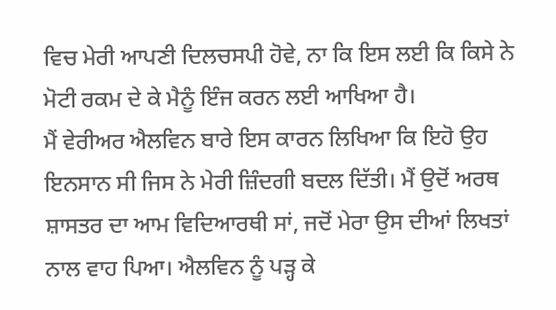ਵਿਚ ਮੇਰੀ ਆਪਣੀ ਦਿਲਚਸਪੀ ਹੋਵੇ, ਨਾ ਕਿ ਇਸ ਲਈ ਕਿ ਕਿਸੇ ਨੇ ਮੋਟੀ ਰਕਮ ਦੇ ਕੇ ਮੈਨੂੰ ਇੰਜ ਕਰਨ ਲਈ ਆਖਿਆ ਹੈ।
ਮੈਂ ਵੇਰੀਅਰ ਐਲਵਿਨ ਬਾਰੇ ਇਸ ਕਾਰਨ ਲਿਖਿਆ ਕਿ ਇਹੋ ਉਹ ਇਨਸਾਨ ਸੀ ਜਿਸ ਨੇ ਮੇਰੀ ਜ਼ਿੰਦਗੀ ਬਦਲ ਦਿੱਤੀ। ਮੈਂ ਉਦੋਂ ਅਰਥ ਸ਼ਾਸਤਰ ਦਾ ਆਮ ਵਿਦਿਆਰਥੀ ਸਾਂ, ਜਦੋਂ ਮੇਰਾ ਉਸ ਦੀਆਂ ਲਿਖਤਾਂ ਨਾਲ ਵਾਹ ਪਿਆ। ਐਲਵਿਨ ਨੂੰ ਪੜ੍ਹ ਕੇ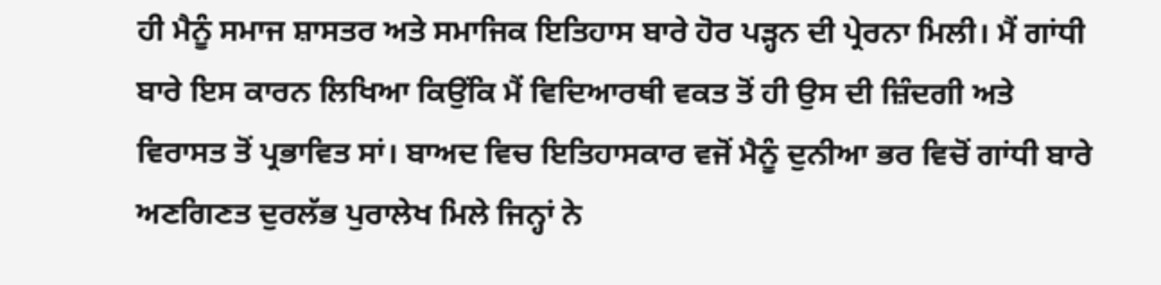ਹੀ ਮੈਨੂੰ ਸਮਾਜ ਸ਼ਾਸਤਰ ਅਤੇ ਸਮਾਜਿਕ ਇਤਿਹਾਸ ਬਾਰੇ ਹੋਰ ਪੜ੍ਹਨ ਦੀ ਪ੍ਰੇਰਨਾ ਮਿਲੀ। ਮੈਂ ਗਾਂਧੀ ਬਾਰੇ ਇਸ ਕਾਰਨ ਲਿਖਿਆ ਕਿਉਂਕਿ ਮੈਂ ਵਿਦਿਆਰਥੀ ਵਕਤ ਤੋਂ ਹੀ ਉਸ ਦੀ ਜ਼ਿੰਦਗੀ ਅਤੇ ਵਿਰਾਸਤ ਤੋਂ ਪ੍ਰਭਾਵਿਤ ਸਾਂ। ਬਾਅਦ ਵਿਚ ਇਤਿਹਾਸਕਾਰ ਵਜੋਂ ਮੈਨੂੰ ਦੁਨੀਆ ਭਰ ਵਿਚੋਂ ਗਾਂਧੀ ਬਾਰੇ ਅਣਗਿਣਤ ਦੁਰਲੱਭ ਪੁਰਾਲੇਖ ਮਿਲੇ ਜਿਨ੍ਹਾਂ ਨੇ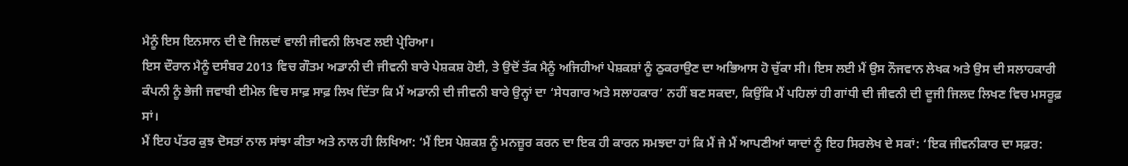ਮੈਨੂੰ ਇਸ ਇਨਸਾਨ ਦੀ ਦੋ ਜਿਲਦਾਂ ਵਾਲੀ ਜੀਵਨੀ ਲਿਖਣ ਲਈ ਪ੍ਰੇਰਿਆ।
ਇਸ ਦੌਰਾਨ ਮੈਨੂੰ ਦਸੰਬਰ 2013 ਵਿਚ ਗੌਤਮ ਅਡਾਨੀ ਦੀ ਜੀਵਨੀ ਬਾਰੇ ਪੇਸ਼ਕਸ਼ ਹੋਈ, ਤੇ ਉਦੋਂ ਤੱਕ ਮੈਨੂੰ ਅਜਿਹੀਆਂ ਪੇਸ਼ਕਸ਼ਾਂ ਨੂੰ ਠੁਕਰਾਉਣ ਦਾ ਅਭਿਆਸ ਹੋ ਚੁੱਕਾ ਸੀ। ਇਸ ਲਈ ਮੈਂ ਉਸ ਨੌਜਵਾਨ ਲੇਖਕ ਅਤੇ ਉਸ ਦੀ ਸਲਾਹਕਾਰੀ ਕੰਪਨੀ ਨੂੰ ਭੇਜੀ ਜਵਾਬੀ ਈਮੇਲ ਵਿਚ ਸਾਫ਼ ਸਾਫ਼ ਲਿਖ ਦਿੱਤਾ ਕਿ ਮੈਂ ਅਡਾਨੀ ਦੀ ਜੀਵਨੀ ਬਾਰੇ ਉਨ੍ਹਾਂ ਦਾ ‘ਸੇਧਗਾਰ ਅਤੇ ਸਲਾਹਕਾਰ’ ਨਹੀਂ ਬਣ ਸਕਦਾ, ਕਿਉਂਕਿ ਮੈਂ ਪਹਿਲਾਂ ਹੀ ਗਾਂਧੀ ਦੀ ਜੀਵਨੀ ਦੀ ਦੂਜੀ ਜਿਲਦ ਲਿਖਣ ਵਿਚ ਮਸਰੂਫ਼ ਸਾਂ।
ਮੈਂ ਇਹ ਪੱਤਰ ਕੁਝ ਦੋਸਤਾਂ ਨਾਲ ਸਾਂਝਾ ਕੀਤਾ ਅਤੇ ਨਾਲ ਹੀ ਲਿਖਿਆ: ‘ਮੈਂ ਇਸ ਪੇਸ਼ਕਸ਼ ਨੂੰ ਮਨਜ਼ੂਰ ਕਰਨ ਦਾ ਇਕ ਹੀ ਕਾਰਨ ਸਮਝਦਾ ਹਾਂ ਕਿ ਮੈਂ ਜੇ ਮੈਂ ਆਪਣੀਆਂ ਯਾਦਾਂ ਨੂੰ ਇਹ ਸਿਰਲੇਖ ਦੇ ਸਕਾਂ: ‘ਇਕ ਜੀਵਨੀਕਾਰ ਦਾ ਸਫ਼ਰ: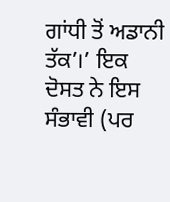ਗਾਂਧੀ ਤੋਂ ਅਡਾਨੀ ਤੱਕ’।’ ਇਕ ਦੋਸਤ ਨੇ ਇਸ ਸੰਭਾਵੀ (ਪਰ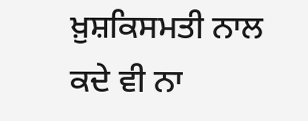ਖ਼ੁਸ਼ਕਿਸਮਤੀ ਨਾਲ ਕਦੇ ਵੀ ਨਾ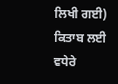ਲਿਖੀ ਗਈ) ਕਿਤਾਬ ਲਈ ਵਧੇਰੇ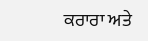ਕਰਾਰਾ ਅਤੇ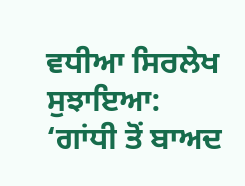ਵਧੀਆ ਸਿਰਲੇਖ ਸੁਝਾਇਆ: ‘ਗਾਂਧੀ ਤੋਂ ਬਾਅਦ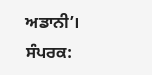ਅਡਾਨੀ’।
ਸੰਪਰਕ: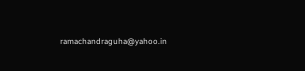ramachandraguha@yahoo.in